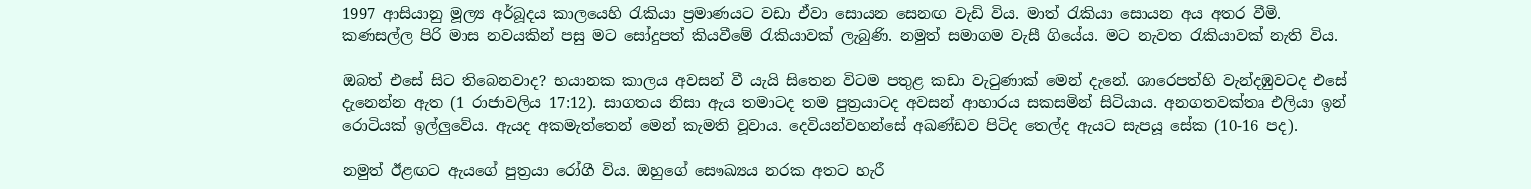1997 ආසියානු මූල්‍ය අර්බූදය කාලයෙහි රැකියා ප්‍රමාණයට වඩා ඒවා සොයන සෙනඟ වැඩි විය. මාත් රැකියා සොයන අය අතර වීමි. කණසල්ල පිරි මාස නවයකින් පසු මට සෝදුපත් කියවීමේ රැකියාවක් ලැබුණි. නමුත් සමාගම වැසී ගියේය. මට නැවත රැකියාවක් නැති විය.

ඔබත් එසේ සිට තිබෙනවාද? භයානක කාලය අවසන් වී යැයි සිතෙන විටම පතුළ කඩා වැටුණාක් මෙන් දැනේ. ශාරෙපත්හි වැන්දඹුවටද එසේ දැනෙන්න ඇත (1 රාජාවලිය 17:12). සාගතය නිසා ඇය තමාටද තම පුත්‍රයාටද අවසන් ආහාරය සකසමින් සිටියාය. අනගතවක්තෘ එලියා ඉන් රොටියක් ඉල්ලුවේය. ඇයද අකමැත්තෙන් මෙන් කැමති වූවාය. දෙවියන්වහන්සේ අඛණ්ඩව පිටිද තෙල්ද ඇයට සැපයූ සේක (10-16 පද).

නමුත් ඊළඟට ඇයගේ පුත්‍රයා රෝගී විය. ඔහුගේ සෞඛ්‍යය නරක අතට හැරී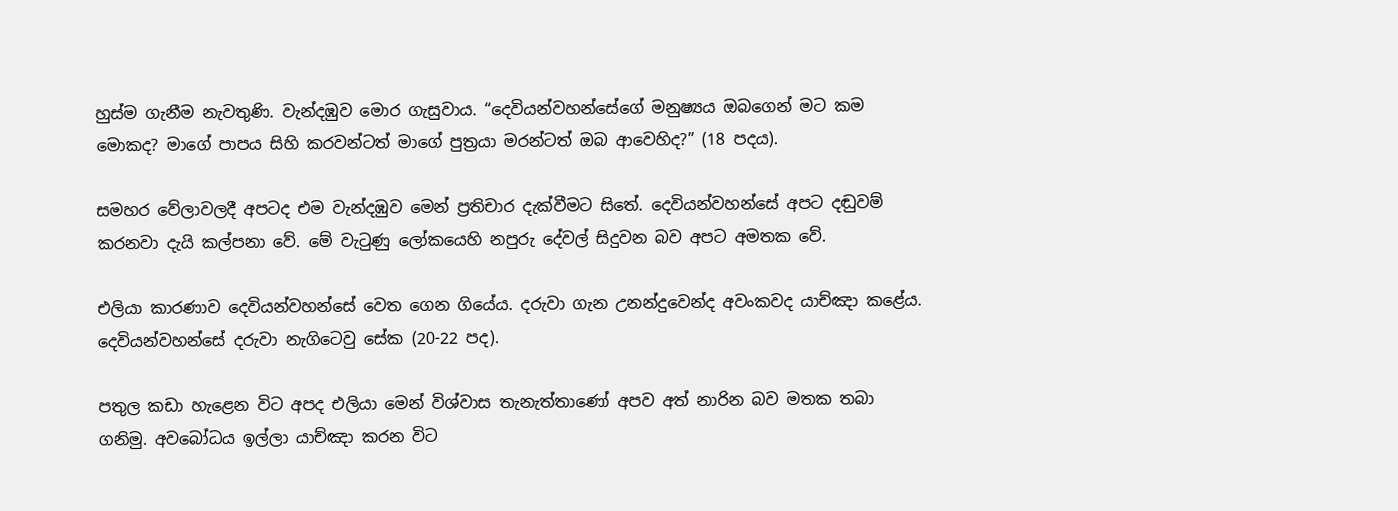හුස්ම ගැනීම නැවතුණි. වැන්දඹුව මොර ගැසුවාය. “දෙවියන්වහන්සේගේ මනුෂ්‍යය ඔබගෙන් මට කම මොකද? මාගේ පාපය සිහි කරවන්ටත් මාගේ පුත්‍රයා මරන්ටත් ඔබ ආවෙහිද?” (18 පදය).

සමහර වේලාවලදී අපටද එම වැන්දඹුව මෙන් ප්‍රතිචාර දැක්වීමට සිතේ. දෙවියන්වහන්සේ අපට දඬුවම් කරනවා දැයි කල්පනා වේ. මේ වැටුණු ලෝකයෙහි නපුරු දේවල් සිදුවන බව අපට අමතක වේ.

එලියා කාරණාව දෙවියන්වහන්සේ වෙත ගෙන ගියේය. දරුවා ගැන උනන්දුවෙන්ද අවංකවද යාච්ඤා කළේය. දෙවියන්වහන්සේ දරුවා නැගිටෙවු සේක (20-22 පද).

පතුල කඩා හැළෙන විට අපද එලියා මෙන් විශ්වාස තැනැත්තාණෝ අපව අත් නාරින බව මතක තබා ගනිමු. අවබෝධය ඉල්ලා යාච්ඤා කරන විට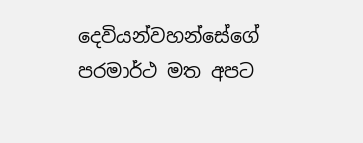දෙවියන්වහන්සේගේ පරමාර්ථ මත අපට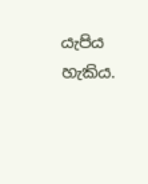යැපිය හැකිය.